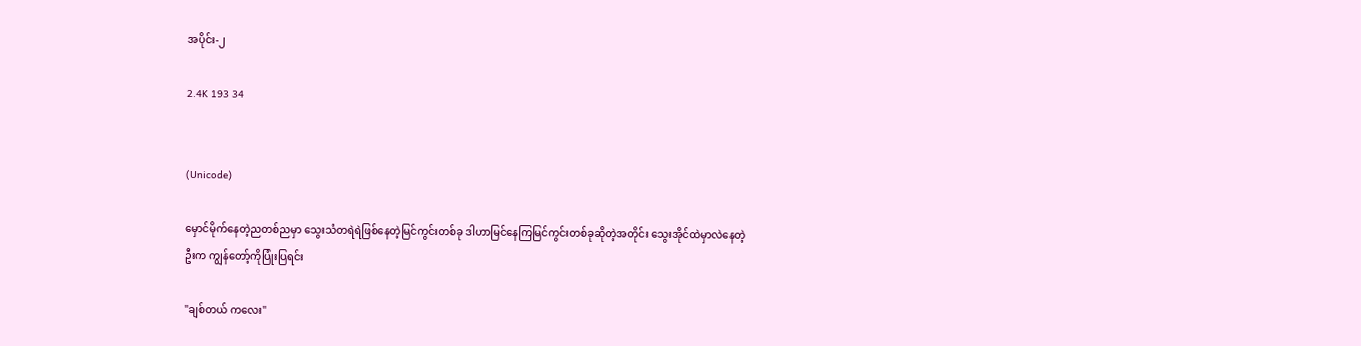အပိုင်း-၂

2.4K 193 34


(Unicode)

မှောင်မိုက်နေတဲ့ညတစ်ညမှာ သွေးသံတရဲရဲဖြစ်နေတဲ့မြင်ကွင်းတစ်ခု ဒါဟာမြင်နေကြမြင်ကွင်းတစ်ခုဆိုတဲ့အတိုင်း သွေးအိုင်ထဲမှာလဲနေတဲ့ဦးက ကျွန်တော့်ကိုပြုံးပြရင်း

"ချစ်တယ် ကလေး"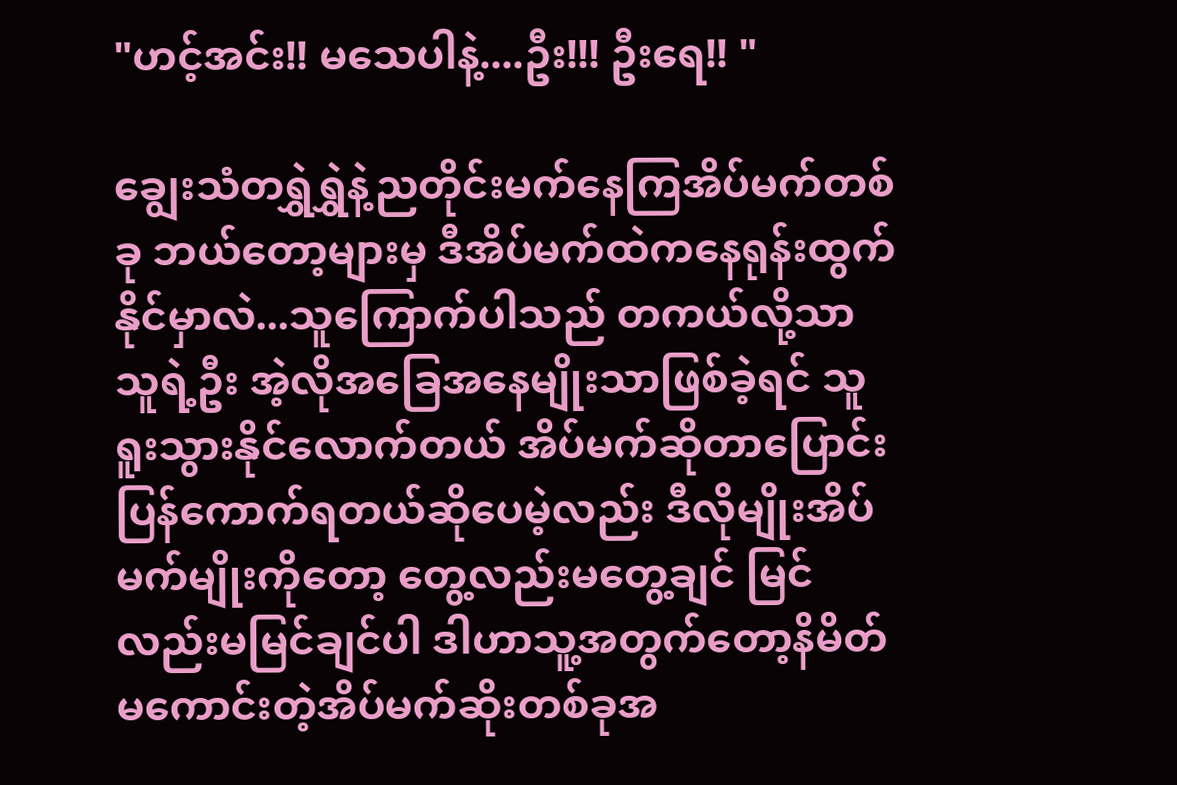"ဟင့်အင်း!! မသေပါနဲ့....ဦး!!! ဦးရေ!! "

ချွေးသံတရွှဲရွှဲနဲ့ညတိုင်းမက်နေကြအိပ်မက်တစ်ခု ဘယ်တော့များမှ ဒီအိပ်မက်ထဲကနေရုန်းထွက်နိုင်မှာလဲ...သူကြောက်ပါသည် တကယ်လို့သာ သူရဲ့ဦး အဲ့လိုအခြေအနေမျိုးသာဖြစ်ခဲ့ရင် သူရူးသွားနိုင်လောက်တယ် အိပ်မက်ဆိုတာပြောင်းပြန်ကောက်ရတယ်ဆိုပေမဲ့လည်း ဒီလိုမျိုးအိပ်မက်မျိုးကိုတော့ တွေ့လည်းမတွေ့ချင် မြင်လည်းမမြင်ချင်ပါ ဒါဟာသူ့အတွက်တော့နိမိတ်မကောင်းတဲ့အိပ်မက်ဆိုးတစ်ခုအ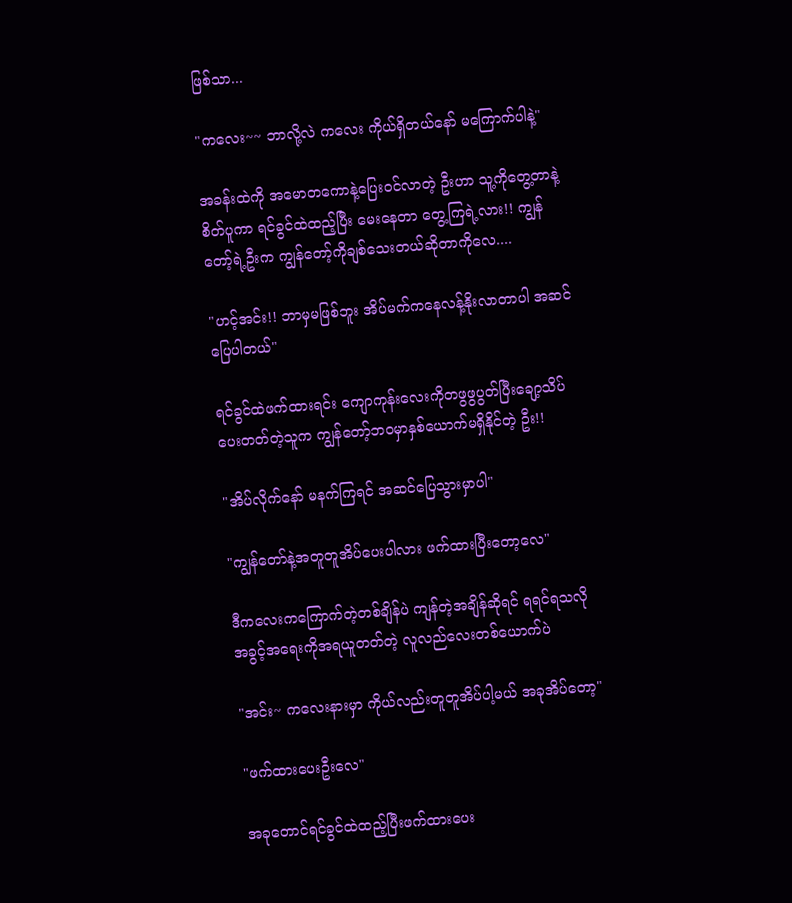ဖြစ်သာ...

"ကလေး~~ ဘာလို့လဲ ကလေး ကိုယ်ရှိတယ်နော် မကြောက်ပါနဲ့"

အခန်းထဲကို အမောတကောနဲ့ပြေးဝင်လာတဲ့ ဦးဟာ သူ့ကိုတွေ့တာနဲ့စိတ်ပူကာ ရင်ခွင်ထဲထည့်ပြီး မေးနေတာ တွေ့ကြရဲ့လား!! ကျွန်တော့်ရဲ့ဦးက ကျွန်တော့်ကိုချစ်သေးတယ်ဆိုတာကိုလေ....

"ဟင့်အင်း!! ဘာမှမဖြစ်ဘူး အိပ်မက်ကနေလန့်နိုးလာတာပါ အဆင်ပြေပါတယ်"

ရင်ခွင်ထဲဖက်ထားရင်း ကျောကုန်းလေးကိုတဖွဖွပွတ်ပြီးချော့သိပ်ပေးတတ်တဲ့သူက ကျွန်တော့်ဘဝမှာနှစ်ယောက်မရှိနိုင်တဲ့ ဦး!!

"အိပ်လိုက်နော် မနက်ကြရင် အဆင်ပြေသွားမှာပါ"

"ကျွန်တော်နဲ့အတူတူအိပ်ပေးပါလား ဖက်ထားပြီးတော့လေ"

ဒီကလေးကကြောက်တဲ့တစ်ချိန်ပဲ ကျန်တဲ့အချိန်ဆိုရင် ရရင်ရသလို အခွင့်အရေးကိုအရယူတတ်တဲ့ လူလည်လေးတစ်ယောက်ပဲ

"အင်း~ ကလေးနားမှာ ကိုယ်လည်းတူတူအိပ်ပါ့မယ် အခုအိပ်တော့"

"ဖက်ထားပေးဦးလေ"

အခုတောင်ရင်ခွင်ထဲထည့်ပြီးဖက်ထားပေး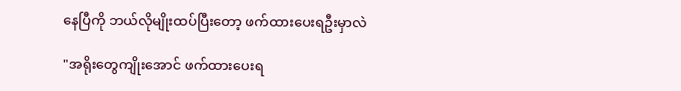နေပြီကို ဘယ်လိုမျိုးထပ်ပြီးတော့ ဖက်ထားပေးရဦးမှာလဲ

"အရိုးတွေကျိုးအောင် ဖက်ထားပေးရ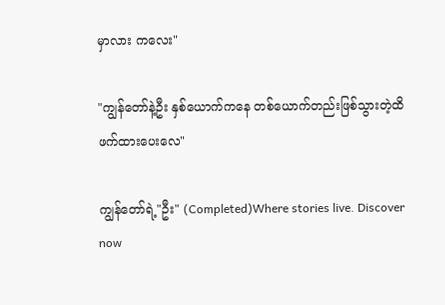မှာလား ကလေး"

"ကျွန်တော်နဲ့ဦး နှစ်ယောက်ကနေ တစ်ယောက်တည်းဖြစ်သွားတဲ့ထိ ဖက်ထားပေးလေ"

ကျွန်တော်ရဲ့"ဦး" (Completed)Where stories live. Discover now